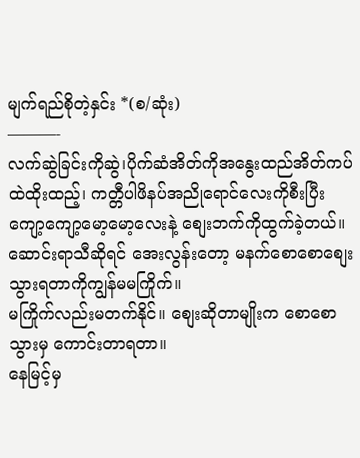မျက်ရည်စိုတဲ့နှင်း *(စ/ဆုံး)
———-
လက်ဆွဲခြင်းကိုဆွဲ၊ပိုက်ဆံအိတ်ကိုအနွေးထည်အိတ်ကပ်ထဲထိုးထည့်၊ ကတ္တီပါဖိနပ်အညိုရောင်လေးကိုစီးပြီး ကျော့ကျော့မော့မော့လေးနဲ့ စျေးဘက်ကိုထွက်ခဲ့တယ်။
ဆောင်းရာသီဆိုရင် အေးလွန်းတော့ မနက်စောစောစျေးသွားရတာကိုကျွန်မမကြိုက်။
မကြိုက်လည်းမတက်နိုင်။ စျေးဆိုတာမျိုးက စောစောသွားမှ ကောင်းတာရတာ။
နေမြင့်မှ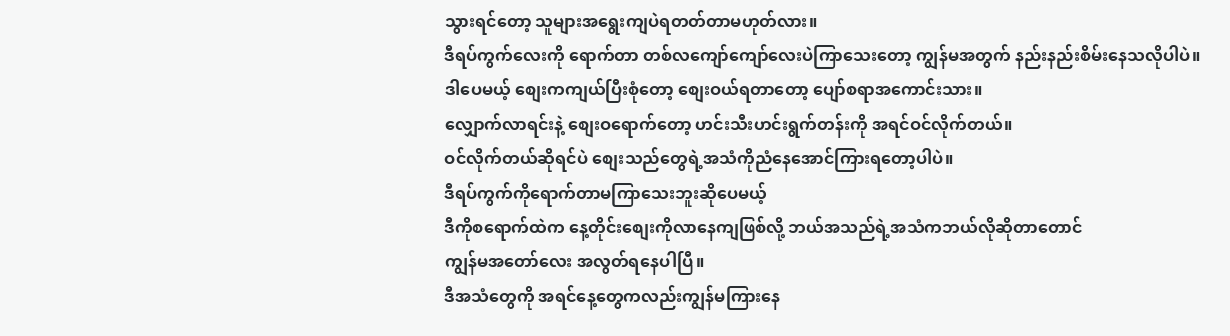သွားရင်တော့ သူများအရွေးကျပဲရတတ်တာမဟုတ်လား။
ဒီရပ်ကွက်လေးကို ရောက်တာ တစ်လကျော်ကျော်လေးပဲကြာသေးတော့ ကျွန်မအတွက် နည်းနည်းစိမ်းနေသလိုပါပဲ။
ဒါပေမယ့် စျေးကကျယ်ပြီးစုံတော့ စျေးဝယ်ရတာတော့ ပျော်စရာအကောင်းသား။
လျှောက်လာရင်းနဲ့ စျေးဝရောက်တော့ ဟင်းသီးဟင်းရွက်တန်းကို အရင်ဝင်လိုက်တယ်။
ဝင်လိုက်တယ်ဆိုရင်ပဲ စျေးသည်တွေရဲ့အသံကိုညံနေအောင်ကြားရတော့ပါပဲ။
ဒီရပ်ကွက်ကိုရောက်တာမကြာသေးဘူးဆိုပေမယ့်
ဒီကိုစရောက်ထဲက နေ့တိုင်းစျေးကိုလာနေကျဖြစ်လို့ ဘယ်အသည်ရဲ့အသံကဘယ်လိုဆိုတာတောင်
ကျွန်မအတော်လေး အလွတ်ရနေပါပြီ။
ဒီအသံတွေကို အရင်နေ့တွေကလည်းကျွန်မကြားနေ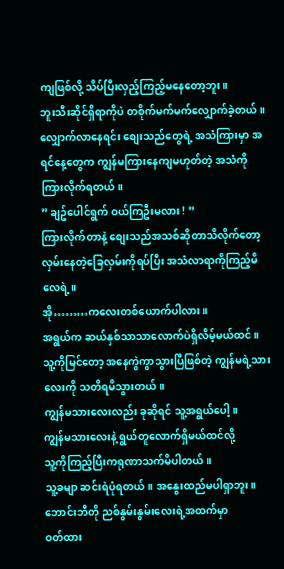ကျဖြစ်လို့ သိပ်ပြီးလှည့်ကြည့်မနေတော့ဘူး။
ဘူးသီးဆိုင်ရှိရာကိုပဲ တစိုက်မက်မက်လျှောက်ခဲ့တယ်။
လျှောက်လာနေရင်း စျေးသည်တွေရဲ့ အသံကြားမှာ အရင်နေ့တွေက ကျွန်မကြားနေကျမဟုတ်တဲ့ အသံကိုကြားလိုက်ရတယ်။
” ချဥ်ပေါင်ရွက် ဝယ်ကြဦးမလား ! ”
ကြားလိုက်တာနဲ့ စျေးသည်အသစ်ဆိုတာသိလိုက်တော့ လှမ်းနေတဲ့ခြေလှမ်းကိုရပ်ပြီး အသံလာရာကိုကြည့်မိလေရဲ့။
အို………ကလေးတစ်ယောက်ပါလား။
အရွယ်က ဆယ်နှစ်သာသာလောက်ပဲရှိလိမ့်မယ်ထင်။
သူ့ကိုမြင်တော့ အနေကွဲကွာသွားပြီဖြစ်တဲ့ ကျွန်မရဲ့သားလေးကို သတိရမိသွားတယ်။
ကျွန်မသားလေးလည်း ခုဆိုရင် သူ့အရွယ်ပေါ့။
ကျွန်မသားလေးနဲ့ ရွယ်တူလောက်ရှိမယ်ထင်လို့
သူ့ကိုကြည့်ပြီးကရုဏာသက်မိပါတယ်။
သူ့ခမျာ ဆင်းရဲပုံရတယ်။ အနွေးထည်မပါရှာဘူး။
ဘောင်းဘီတို ညစ်နွမ်းနွမ်းလေးရဲ့အထက်မှာ
ဝတ်ထား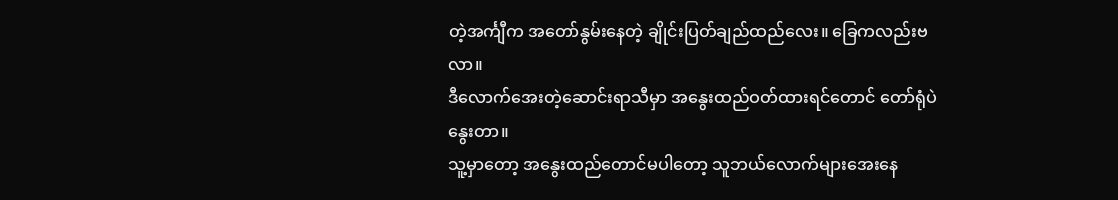တဲ့အင်္ကျီက အတော်နွမ်းနေတဲ့ ချိုင်းပြတ်ချည်ထည်လေး။ ခြေကလည်းဗလာ။
ဒီလောက်အေးတဲ့ဆောင်းရာသီမှာ အနွေးထည်ဝတ်ထားရင်တောင် တော်ရုံပဲနွေးတာ။
သူ့မှာတော့ အနွေးထည်တောင်မပါတော့ သူဘယ်လောက်များအေးနေ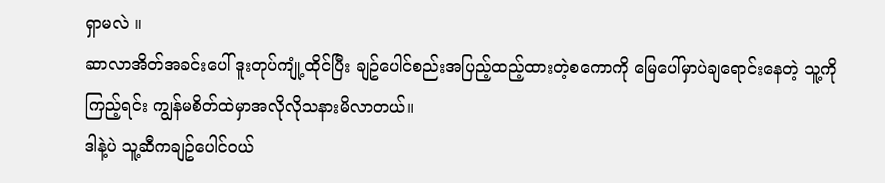ရှာမလဲ ။
ဆာလာအိတ်အခင်းပေါ် ဒူးတုပ်ကျုံ့ထိုင်ပြီး ချဥ်ပေါင်စည်းအပြည့်ထည့်ထားတဲ့စကောကို မြေပေါ်မှာပဲချရောင်းနေတဲ့ သူ့ကိုကြည့်ရင်း ကျွန်မစိတ်ထဲမှာအလိုလိုသနားမိလာတယ်။
ဒါနဲ့ပဲ သူ့ဆီကချဥ်ပေါင်ဝယ်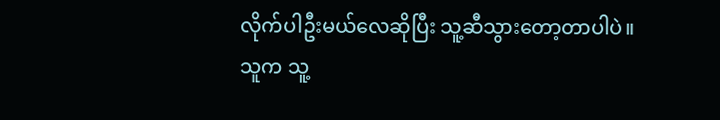လိုက်ပါဦးမယ်လေဆိုပြီး သူ့ဆီသွားတော့တာပါပဲ။
သူက သူ့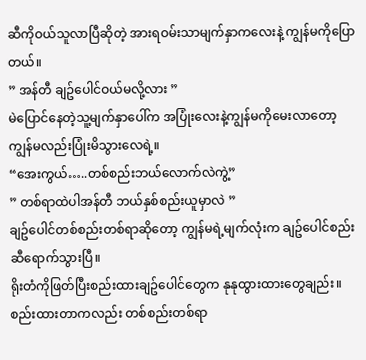ဆီကိုဝယ်သူလာပြီဆိုတဲ့ အားရဝမ်းသာမျက်နှာကလေးနဲ့ ကျွန်မကိုပြောတယ်။
” အန်တီ ချဥ်ပေါင်ဝယ်မလို့လား ”
မဲပြောင်နေတဲ့သူ့မျက်နှာပေါ်က အပြုံးလေးနဲ့ကျွန်မကိုမေးလာတော့ ကျွန်မလည်းပြုံးမိသွားလေရဲ့။
“အေးကွယ်…..တစ်စည်းဘယ်လောက်လဲကွဲ့”
” တစ်ရာထဲပါအန်တီ ဘယ်နှစ်စည်းယူမှာလဲ ”
ချဥ်ပေါင်တစ်စည်းတစ်ရာဆိုတော့ ကျွန်မရဲ့မျက်လုံးက ချဥ်ပေါင်စည်းဆီရောက်သွားပြီ။
ရိုးတံကိုဖြတ်ပြီးစည်းထားချဥ်ပေါင်တွေက နုနုထွားထားတွေချည်း။
စည်းထားတာကလည်း တစ်စည်းတစ်ရာ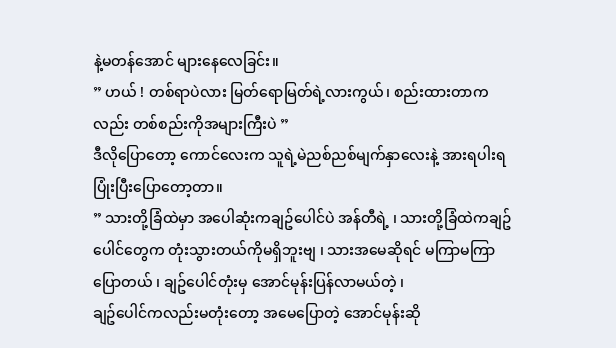နဲ့မတန်အောင် များနေလေခြင်း။
” ဟယ် ! တစ်ရာပဲလား မြတ်ရောမြတ်ရဲ့လားကွယ်၊ စည်းထားတာကလည်း တစ်စည်းကိုအများကြီးပဲ ”
ဒီလိုပြောတော့ ကောင်လေးက သူရဲ့မဲညစ်ညစ်မျက်နှာလေးနဲ့ အားရပါးရပြုံးပြီးပြောတော့တာ။
” သားတို့ခြံထဲမှာ အပေါဆုံးကချဥ်ပေါင်ပဲ အန်တီရဲ့ ၊ သားတို့ခြံထဲကချဥ်ပေါင်တွေက တုံးသွားတယ်ကိုမရှိဘူးဗျ ၊ သားအမေဆိုရင် မကြာမကြာပြောတယ် ၊ ချဥ်ပေါင်တုံးမှ အောင်မုန်းပြန်လာမယ်တဲ့ ၊
ချဥ်ပေါင်ကလည်းမတုံးတော့ အမေပြောတဲ့ အောင်မုန်းဆို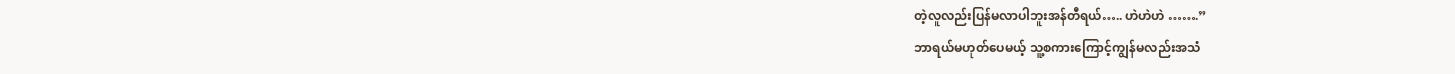တဲ့လူလည်းပြန်မလာပါဘူးအန်တီရယ်….. ဟဲဟဲဟဲ …….”
ဘာရယ်မဟုတ်ပေမယ့် သူ့စကားကြောင့်ကျွန်မလည်းအသံ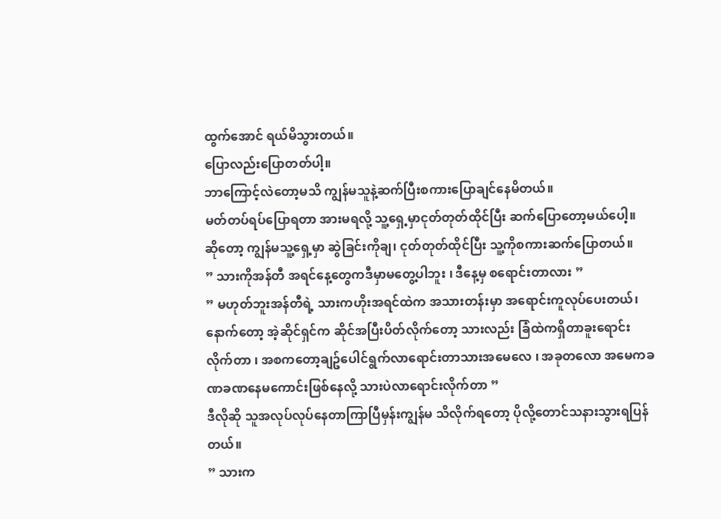ထွက်အောင် ရယ်မိသွားတယ်။
ပြောလည်းပြောတတ်ပါ့။
ဘာကြောင့်လဲတော့မသိ ကျွန်မသူနဲ့ဆက်ပြီးစကားပြောချင်နေမိတယ်။
မတ်တပ်ရပ်ပြောရတာ အားမရလို့ သူ့ရှေ့မှာငုတ်တုတ်ထိုင်ပြီး ဆက်ပြောတော့မယ်ပေါ့။
ဆိုတော့ ကျွန်မသူ့ရှေ့မှာ ဆွဲခြင်းကိုချ၊ ငုတ်တုတ်ထိုင်ပြီး သူ့ကိုစကားဆက်ပြောတယ်။
” သားကိုအန်တီ အရင်နေ့တွေကဒီမှာမတွေ့ပါဘူး ၊ ဒီနေ့မှ စရောင်းတာလား ”
” မဟုတ်ဘူးအန်တီရဲ့ သားကဟိုးအရင်ထဲက အသားတန်းမှာ အရောင်းကူလုပ်ပေးတယ်၊ နောက်တော့ အဲ့ဆိုင်ရှင်က ဆိုင်အပြီးပိတ်လိုက်တော့ သားလည်း ခြံထဲကရှိတာခူးရောင်းလိုက်တာ ၊ အစကတော့ချဥ်ပေါင်ရွက်လာရောင်းတာသားအမေလေ ၊ အခုတလော အမေကခဏခဏနေမကောင်းဖြစ်နေလို့ သားပဲလာရောင်းလိုက်တာ ”
ဒီလိုဆို သူအလုပ်လုပ်နေတာကြာပြီမှန်းကျွန်မ သိလိုက်ရတော့ ပိုလို့တောင်သနားသွားရပြန်တယ်။
” သားက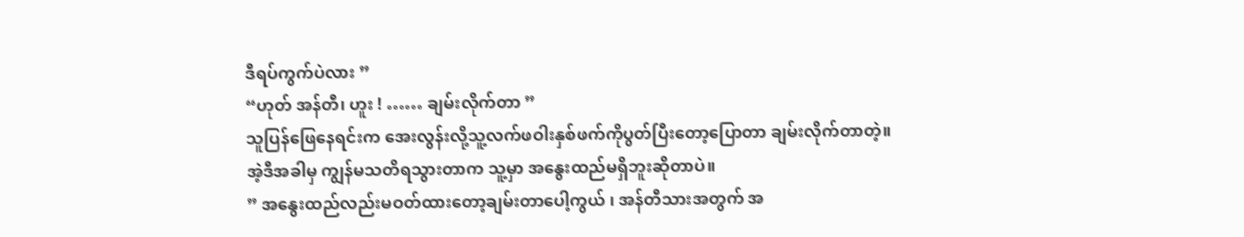ဒီရပ်ကွက်ပဲလား ”
“ဟုတ် အန်တီ၊ ဟူး ! …… ချမ်းလိုက်တာ ”
သူပြန်ဖြေနေရင်းက အေးလွန်းလို့သူ့လက်ဖဝါးနှစ်ဖက်ကိုပွတ်ပြီးတော့ပြောတာ ချမ်းလိုက်တာတဲ့။
အဲ့ဒီအခါမှ ကျွန်မသတိရသွားတာက သူ့မှာ အနွေးထည်မရှိဘူးဆိုတာပဲ။
” အနွေးထည်လည်းမဝတ်ထားတော့ချမ်းတာပေါ့ကွယ် ၊ အန်တီသားအတွက် အ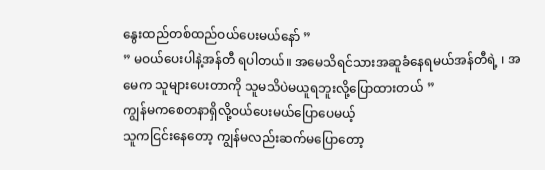နွေးထည်တစ်ထည်ဝယ်ပေးမယ်နော် ”
” မဝယ်ပေးပါနဲ့အန်တီ ရပါတယ်။ အမေသိရင်သားအဆူခံနေရမယ်အန်တီရဲ့ ၊ အမေက သူများပေးတာကို သူမသိပဲမယူရဘူးလို့ပြောထားတယ် ”
ကျွန်မကစေတနာရှိလို့ဝယ်ပေးမယ်ပြောပေမယ့်
သူကငြင်းနေတော့ ကျွန်မလည်းဆက်မပြောတော့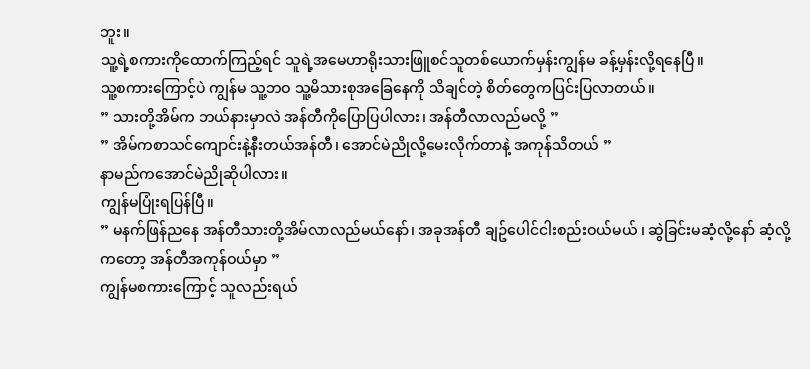ဘူး။
သူ့ရဲ့စကားကိုထောက်ကြည့်ရင် သူရဲ့အမေဟာရိုးသားဖြူစင်သူတစ်ယောက်မှန်းကျွန်မ ခန့်မှန်းလို့ရနေပြီ။
သူ့စကားကြောင့်ပဲ ကျွန်မ သူ့ဘဝ သူ့မိသားစုအခြေနေကို သိချင်တဲ့ စိတ်တွေကပြင်းပြလာတယ်။
” သားတို့အိမ်က ဘယ်နားမှာလဲ အန်တီကိုပြောပြပါလား၊ အန်တီလာလည်မလို့ ”
” အိမ်ကစာသင်ကျောင်းနဲ့နီးတယ်အန်တီ၊ အောင်မဲညိုလို့မေးလိုက်တာနဲ့ အကုန်သိတယ် ”
နာမည်ကအောင်မဲညိုဆိုပါလား။
ကျွန်မပြုံးရပြန်ပြီ။
” မနက်ဖြန်ညနေ အန်တီသားတို့အိမ်လာလည်မယ်နော်၊ အခုအန်တီ ချဥ်ပေါင်ငါးစည်းဝယ်မယ် ၊ ဆွဲခြင်းမဆံ့လို့နော် ဆံ့လို့ကတော့ အန်တီအကုန်ဝယ်မှာ ”
ကျွန်မစကားကြောင့် သူလည်းရယ်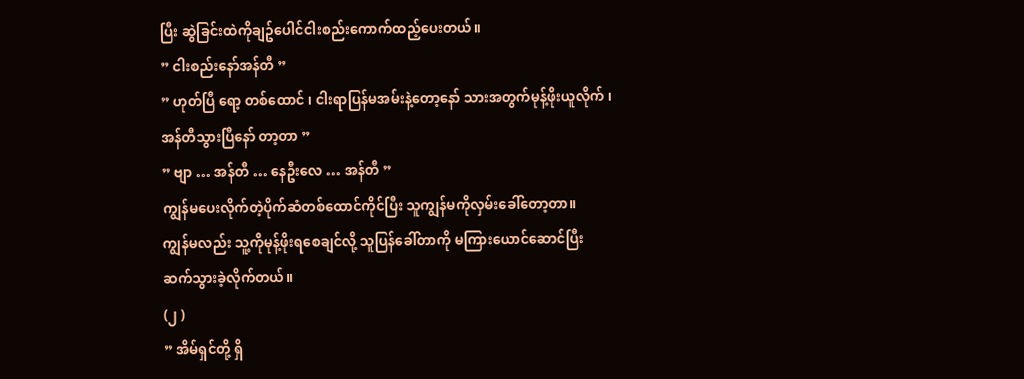ပြီး ဆွဲခြင်းထဲကိုချဥ်ပေါင်ငါးစည်းကောက်ထည့်ပေးတယ်။
” ငါးစည်းနော်အန်တီ ”
” ဟုတ်ပြီ ရော့ တစ်ထောင် ၊ ငါးရာပြန်မအမ်းနဲ့တော့နော် သားအတွက်မုန့်ဖိုးယူလိုက် ၊ အန်တီသွားပြီနော် တာ့တာ ”
” ဗျာ … အန်တီ … နေဦးလေ … အန်တီ ”
ကျွန်မပေးလိုက်တဲ့ပိုက်ဆံတစ်ထောင်ကိုင်ပြီး သူကျွန်မကိုလှမ်းခေါ်တော့တာ။
ကျွန်မလည်း သူ့ကိုမုန့်ဖိုးရစေချင်လို့ သူပြန်ခေါ်တာကို မကြားယောင်ဆောင်ပြီး ဆက်သွားခဲ့လိုက်တယ်။
(၂ )
” အိမ်ရှင်တို့ ရှိ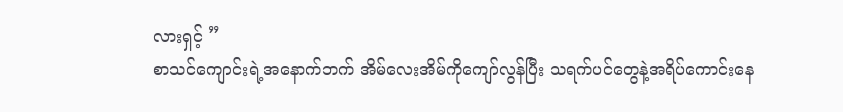လားရှင့် ”
စာသင်ကျောင်းရဲ့အနောက်ဘက် အိမ်လေးအိမ်ကိုကျော်လွန်ပြီး သရက်ပင်တွေနဲ့အရိပ်ကောင်းနေ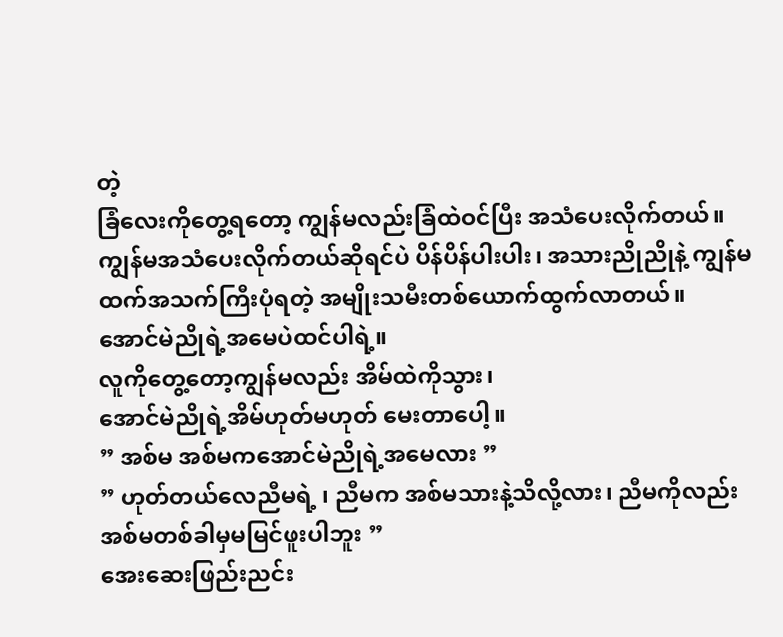တဲ့
ခြံလေးကိုတွေ့ရတော့ ကျွန်မလည်းခြံထဲဝင်ပြီး အသံပေးလိုက်တယ်။
ကျွန်မအသံပေးလိုက်တယ်ဆိုရင်ပဲ ပိန်ပိန်ပါးပါး၊ အသားညိုညိုနဲ့ ကျွန်မထက်အသက်ကြီးပုံရတဲ့ အမျိုးသမီးတစ်ယောက်ထွက်လာတယ်။
အောင်မဲညိုရဲ့အမေပဲထင်ပါရဲ့။
လူကိုတွေ့တော့ကျွန်မလည်း အိမ်ထဲကိုသွား၊
အောင်မဲညိုရဲ့အိမ်ဟုတ်မဟုတ် မေးတာပေါ့။
” အစ်မ အစ်မကအောင်မဲညိုရဲ့အမေလား ”
” ဟုတ်တယ်လေညီမရဲ့ ၊ ညီမက အစ်မသားနဲ့သိလို့လား၊ ညီမကိုလည်း အစ်မတစ်ခါမှမမြင်ဖူးပါဘူး ”
အေးဆေးဖြည်းညင်း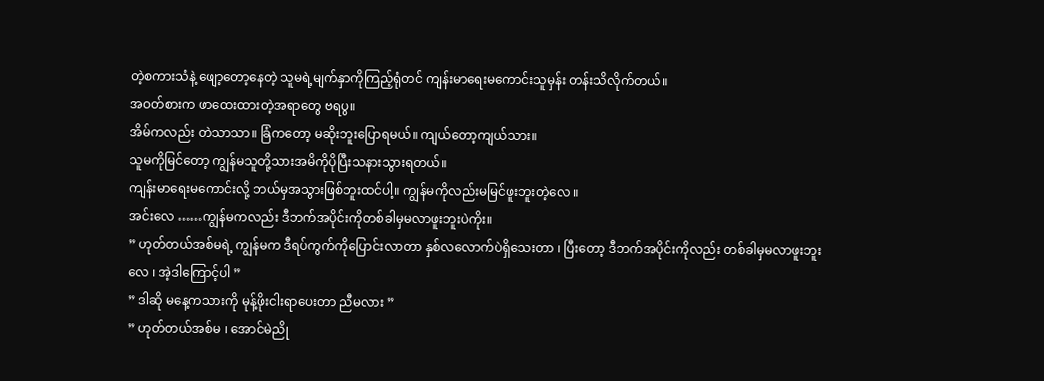တဲ့စကားသံနဲ့ ဖျော့တော့နေတဲ့ သူမရဲ့မျက်နှာကိုကြည့်ရုံတင် ကျန်းမာရေးမကောင်းသူမှန်း တန်းသိလိုက်တယ်။
အဝတ်စားက ဖာထေးထားတဲ့အရာတွေ ဗရပွ။
အိမ်ကလည်း တဲသာသာ။ ခြံကတော့ မဆိုးဘူးပြောရမယ်။ ကျယ်တော့ကျယ်သား။
သူမကိုမြင်တော့ ကျွန်မသူတို့သားအမိကိုပိုပြီးသနားသွားရတယ်။
ကျန်းမာရေးမကောင်းလို့ ဘယ်မှအသွားဖြစ်ဘူးထင်ပါ့။ ကျွန်မကိုလည်းမမြင်ဖူးဘူးတဲ့လေ ။
အင်းလေ ……ကျွန်မကလည်း ဒီဘက်အပိုင်းကိုတစ်ခါမှမလာဖူးဘူးပဲကိုး။
” ဟုတ်တယ်အစ်မရဲ့ ကျွန်မက ဒီရပ်ကွက်ကိုပြောင်းလာတာ နှစ်လလောက်ပဲရှိသေးတာ ၊ ပြီးတော့ ဒီဘက်အပိုင်းကိုလည်း တစ်ခါမှမလာဖူးဘူးလေ ၊ အဲ့ဒါကြောင့်ပါ ”
” ဒါဆို မနေ့ကသားကို မုန့်ဖိုးငါးရာပေးတာ ညီမလား ”
” ဟုတ်တယ်အစ်မ ၊ အောင်မဲညို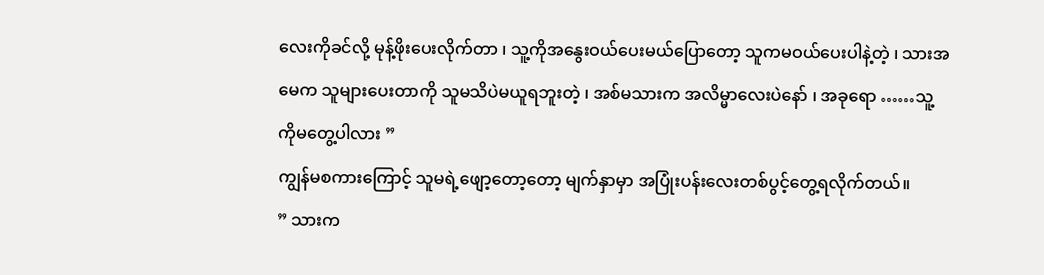လေးကိုခင်လို့ မုန့်ဖိုးပေးလိုက်တာ ၊ သူ့ကိုအနွေးဝယ်ပေးမယ်ပြောတော့ သူကမဝယ်ပေးပါနဲ့တဲ့ ၊ သားအမေက သူများပေးတာကို သူမသိပဲမယူရဘူးတဲ့ ၊ အစ်မသားက အလိမ္မာလေးပဲနော် ၊ အခုရော ……သူ့ကိုမတွေ့ပါလား ”
ကျွန်မစကားကြောင့် သူမရဲ့ဖျော့တော့တော့ မျက်နှာမှာ အပြုံးပန်းလေးတစ်ပွင့်တွေ့ရလိုက်တယ်။
” သားက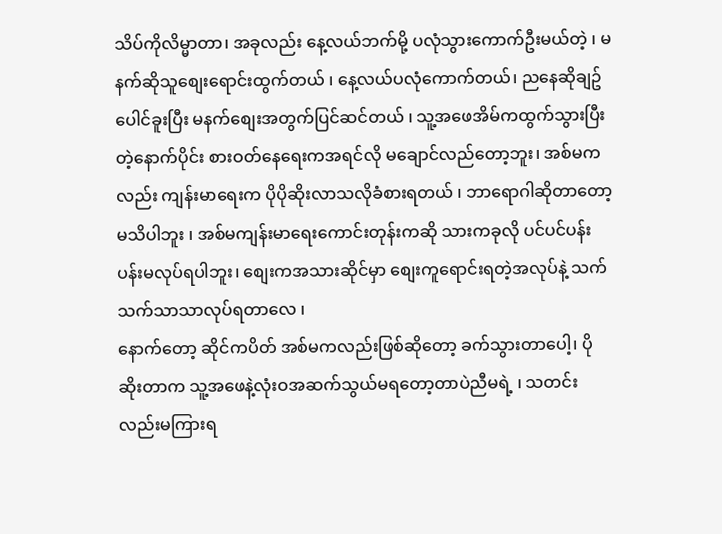သိပ်ကိုလိမ္မာတာ၊ အခုလည်း နေ့လယ်ဘက်မို့ ပလုံသွားကောက်ဦးမယ်တဲ့ ၊ မနက်ဆိုသူစျေးရောင်းထွက်တယ် ၊ နေ့လယ်ပလုံကောက်တယ်၊ ညနေဆိုချဥ်ပေါင်ခူးပြီး မနက်စျေးအတွက်ပြင်ဆင်တယ် ၊ သူ့အဖေအိမ်ကထွက်သွားပြီးတဲ့နောက်ပိုင်း စားဝတ်နေရေးကအရင်လို မချောင်လည်တော့ဘူး၊ အစ်မကလည်း ကျန်းမာရေးက ပိုပိုဆိုးလာသလိုခံစားရတယ် ၊ ဘာရောဂါဆိုတာတော့ မသိပါဘူး ၊ အစ်မကျန်းမာရေးကောင်းတုန်းကဆို သားကခုလို ပင်ပင်ပန်းပန်းမလုပ်ရပါဘူး၊ စျေးကအသားဆိုင်မှာ စျေးကူရောင်းရတဲ့အလုပ်နဲ့ သက်သက်သာသာလုပ်ရတာလေ ၊
နောက်တော့ ဆိုင်ကပိတ် အစ်မကလည်းဖြစ်ဆိုတော့ ခက်သွားတာပေါ့၊ ပိုဆိုးတာက သူ့အဖေနဲ့လုံးဝအဆက်သွယ်မရတော့တာပဲညီမရဲ့ ၊ သတင်းလည်းမကြားရ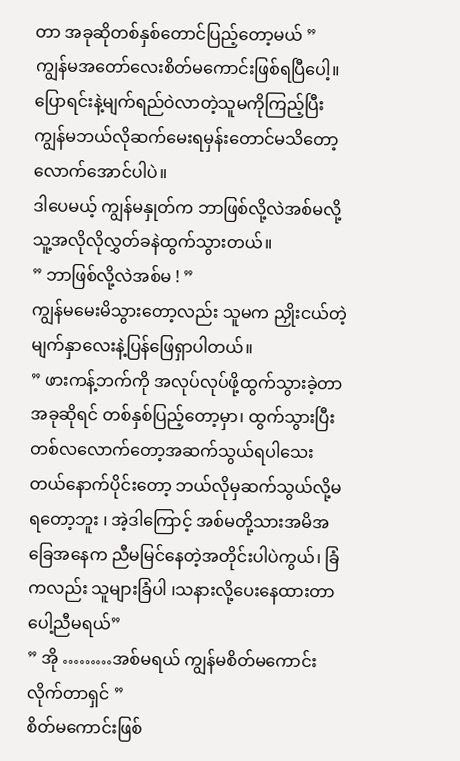တာ အခုဆိုတစ်နှစ်တောင်ပြည့်တော့မယ် ”
ကျွန်မအတော်လေးစိတ်မကောင်းဖြစ်ရပြီပေါ့။
ပြောရင်းနဲ့မျက်ရည်ဝဲလာတဲ့သူမကိုကြည့်ပြီး ကျွန်မဘယ်လိုဆက်မေးရမှန်းတောင်မသိတော့လောက်အောင်ပါပဲ။
ဒါပေမယ့် ကျွန်မနှုတ်က ဘာဖြစ်လို့လဲအစ်မလို့ သူ့အလိုလိုလွှတ်ခနဲထွက်သွားတယ်။
” ဘာဖြစ်လို့လဲအစ်မ ! ”
ကျွန်မမေးမိသွားတော့လည်း သူမက ညှိုးငယ်တဲ့မျက်နှာလေးနဲ့ပြန်ဖြေရှာပါတယ်။
” ဖားကန့်ဘက်ကို အလုပ်လုပ်ဖို့ထွက်သွားခဲ့တာ အခုဆိုရင် တစ်နှစ်ပြည့်တော့မှာ၊ ထွက်သွားပြီးတစ်လလောက်တော့အဆက်သွယ်ရပါသေးတယ်နောက်ပိုင်းတော့ ဘယ်လိုမှဆက်သွယ်လို့မရတော့ဘူး ၊ အဲ့ဒါကြောင့် အစ်မတို့သားအမိအခြေအနေက ညီမမြင်နေတဲ့အတိုင်းပါပဲကွယ်၊ ခြံကလည်း သူများခြံပါ ၊သနားလို့ပေးနေထားတာပေါ့ညီမရယ်”
” အို ………အစ်မရယ် ကျွန်မစိတ်မကောင်းလိုက်တာရှင် ”
စိတ်မကောင်းဖြစ်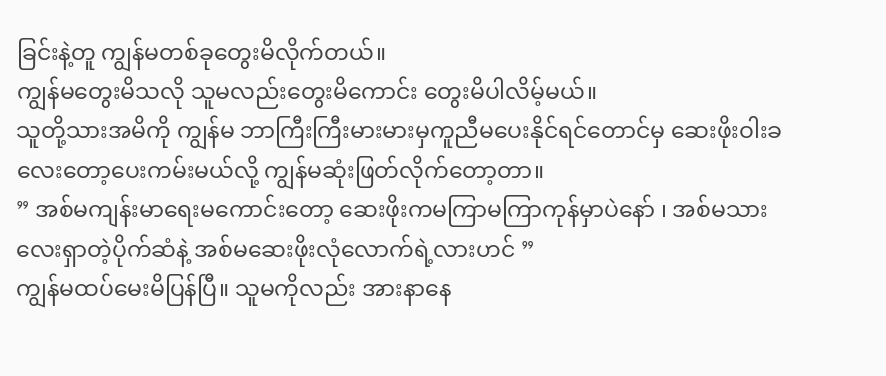ခြင်းနဲ့တူ ကျွန်မတစ်ခုတွေးမိလိုက်တယ်။
ကျွန်မတွေးမိသလို သူမလည်းတွေးမိကောင်း တွေးမိပါလိမ့်မယ်။
သူတို့သားအမိကို ကျွန်မ ဘာကြီးကြီးမားမားမှကူညီမပေးနိုင်ရင်တောင်မှ ဆေးဖိုးဝါးခလေးတော့ပေးကမ်းမယ်လို့ ကျွန်မဆုံးဖြတ်လိုက်တော့တာ။
” အစ်မကျန်းမာရေးမကောင်းတော့ ဆေးဖိုးကမကြာမကြာကုန်မှာပဲနော် ၊ အစ်မသားလေးရှာတဲ့ပိုက်ဆံနဲ့ အစ်မဆေးဖိုးလုံလောက်ရဲ့လားဟင် ”
ကျွန်မထပ်မေးမိပြန်ပြီ။ သူမကိုလည်း အားနာနေ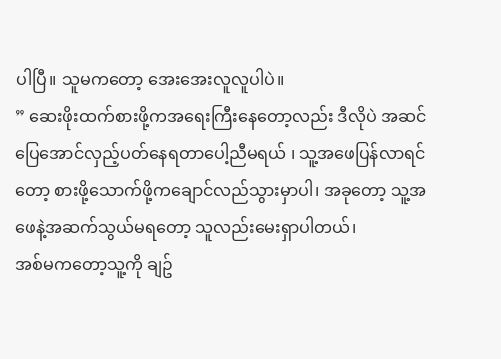ပါပြီ။ သူမကတော့ အေးအေးလူလူပါပဲ။
” ဆေးဖိုးထက်စားဖို့ကအရေးကြီးနေတော့လည်း ဒီလိုပဲ အဆင်ပြေအောင်လှည့်ပတ်နေရတာပေါ့ညီမရယ် ၊ သူ့အဖေပြန်လာရင်တော့ စားဖို့သောက်ဖို့ကချောင်လည်သွားမှာပါ၊ အခုတော့ သူ့အဖေနဲ့အဆက်သွယ်မရတော့ သူလည်းမေးရှာပါတယ်၊
အစ်မကတော့သူ့ကို ချဥ်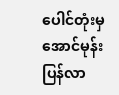ပေါင်တုံးမှ အောင်မုန်းပြန်လာ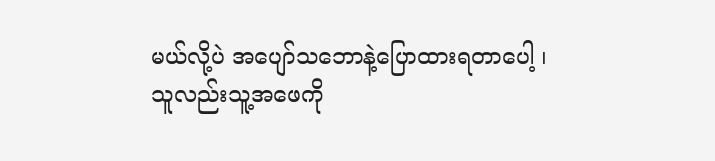မယ်လို့ပဲ အပျော်သဘောနဲ့ပြောထားရတာပေါ့ ၊ သူလည်းသူ့အဖေကို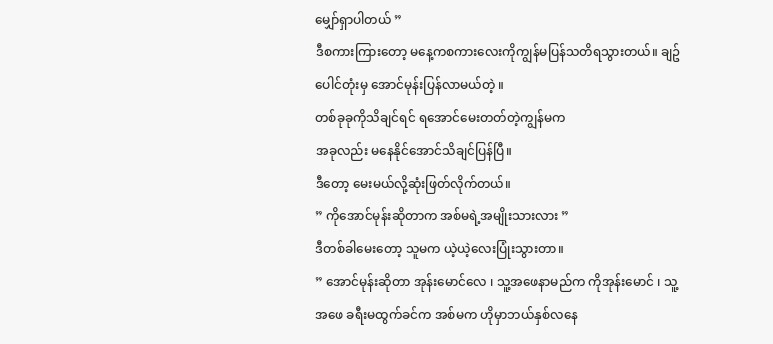မျှော်ရှာပါတယ် ”
ဒီစကားကြားတော့ မနေ့ကစကားလေးကိုကျွန်မပြန်သတိရသွားတယ်။ ချဥ်ပေါင်တုံးမှ အောင်မုန်းပြန်လာမယ်တဲ့ ။
တစ်ခုခုကိုသိချင်ရင် ရအောင်မေးတတ်တဲ့ကျွန်မက
အခုလည်း မနေနိုင်အောင်သိချင်ပြန်ပြီ။
ဒီတော့ မေးမယ်လို့ဆုံးဖြတ်လိုက်တယ်။
” ကိုအောင်မုန်းဆိုတာက အစ်မရဲ့အမျိုးသားလား ”
ဒီတစ်ခါမေးတော့ သူမက ယဲ့ယဲ့လေးပြုံးသွားတာ။
” အောင်မုန်းဆိုတာ အုန်းမောင်လေ ၊ သူ့အဖေနာမည်က ကိုအုန်းမောင် ၊ သူ့အဖေ ခရီးမထွက်ခင်က အစ်မက ဟိုမှာဘယ်နှစ်လနေ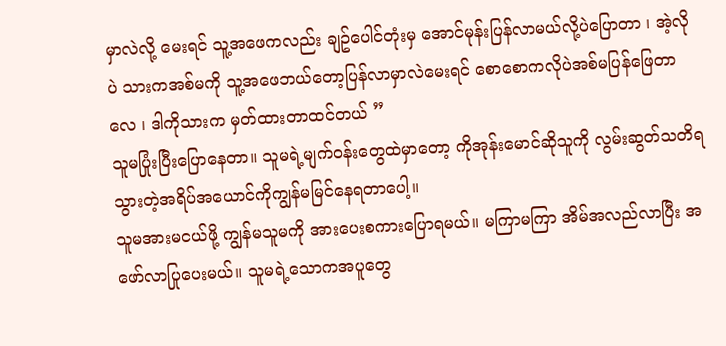မှာလဲလို့ မေးရင် သူ့အဖေကလည်း ချဥ်ပေါင်တုံးမှ အောင်မုန်းပြန်လာမယ်လို့ပဲပြောတာ ၊ အဲ့လိုပဲ သားကအစ်မကို သူ့အဖေဘယ်တော့ပြန်လာမှာလဲမေးရင် စောစောကလိုပဲအစ်မပြန်ဖြေတာလေ ၊ ဒါကိုသားက မှတ်ထားတာထင်တယ် ”
သူမပြုံးပြီးပြောနေတာ။ သူမရဲ့မျက်ဝန်းတွေထဲမှာတော့ ကိုအုန်းမောင်ဆိုသူကို လွမ်းဆွတ်သတိရသွားတဲ့အရိပ်အယောင်ကိုကျွန်မမြင်နေရတာပေါ့။
သူမအားမငယ်ဖို့ ကျွန်မသူမကို အားပေးစကားပြောရမယ်။ မကြာမကြာ အိမ်အလည်လာပြီး အဖော်လာပြုပေးမယ်။ သူမရဲ့သောကအပူတွေ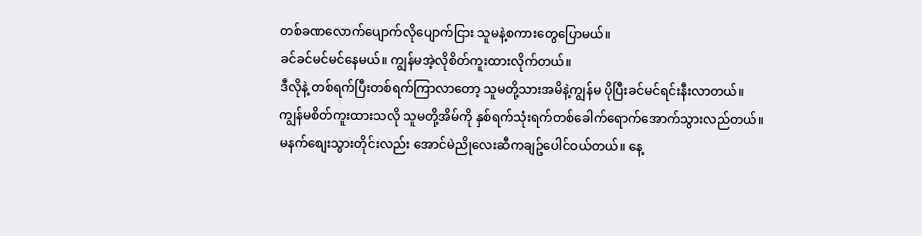တစ်ခဏလောက်ပျောက်လိုပျောက်ငြား သူမနဲ့စကားတွေပြောမယ်။
ခင်ခင်မင်မင်နေမယ်။ ကျွန်မအဲ့လိုစိတ်ကူးထားလိုက်တယ်။
ဒီလိုနဲ့ တစ်ရက်ပြီးတစ်ရက်ကြာလာတော့ သူမတို့သားအမိနဲ့ကျွန်မ ပိုပြီးခင်မင်ရင်းနီးလာတယ်။
ကျွန်မစိတ်ကူးထားသလို သူမတို့အိမ်ကို နှစ်ရက်သုံးရက်တစ်ခေါက်ရောက်အောက်သွားလည်တယ်။
မနက်စျေးသွားတိုင်းလည်း အောင်မဲညိုလေးဆီကချဥ်ပေါင်ဝယ်တယ်။ နေ့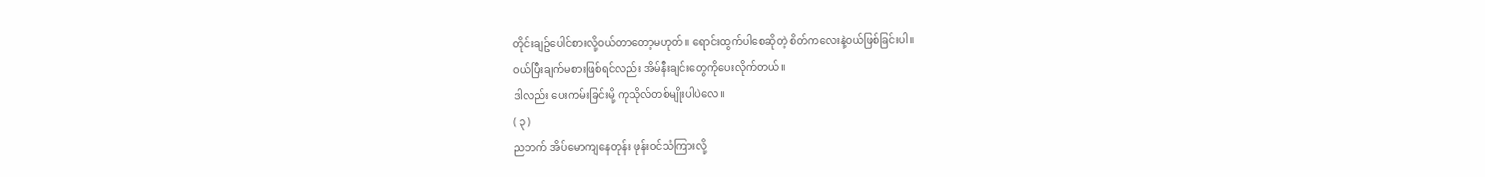တိုင်းချဥ်ပေါင်စားလို့ဝယ်တာတော့မဟုတ်။ ရောင်းထွက်ပါစေဆိုတဲ့ စိတ်ကလေးနဲ့ဝယ်ဖြစ်ခြင်းပါ။
ဝယ်ပြီးချက်မစားဖြစ်ရင်လည်း အိမ်နီးချင်းတွေကိုပေးလိုက်တယ်။
ဒါလည်း ပေးကမ်းခြင်းမို့ ကုသိုလ်တစ်မျိုးပါပဲလေ။
( ၃ )
ညဘက် အိပ်မောကျနေတုန်း ဖုန်းဝင်သံကြားလို့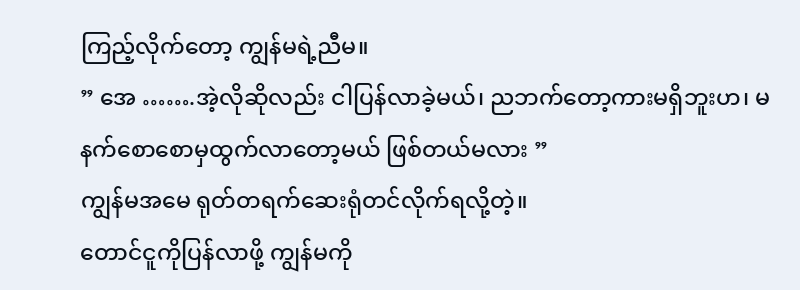ကြည့်လိုက်တော့ ကျွန်မရဲ့ညီမ။
” အေ …….အဲ့လိုဆိုလည်း ငါပြန်လာခဲ့မယ်၊ ညဘက်တော့ကားမရှိဘူးဟ၊ မနက်စောစောမှထွက်လာတော့မယ် ဖြစ်တယ်မလား ”
ကျွန်မအမေ ရုတ်တရက်ဆေးရုံတင်လိုက်ရလို့တဲ့။
တောင်ငူကိုပြန်လာဖို့ ကျွန်မကို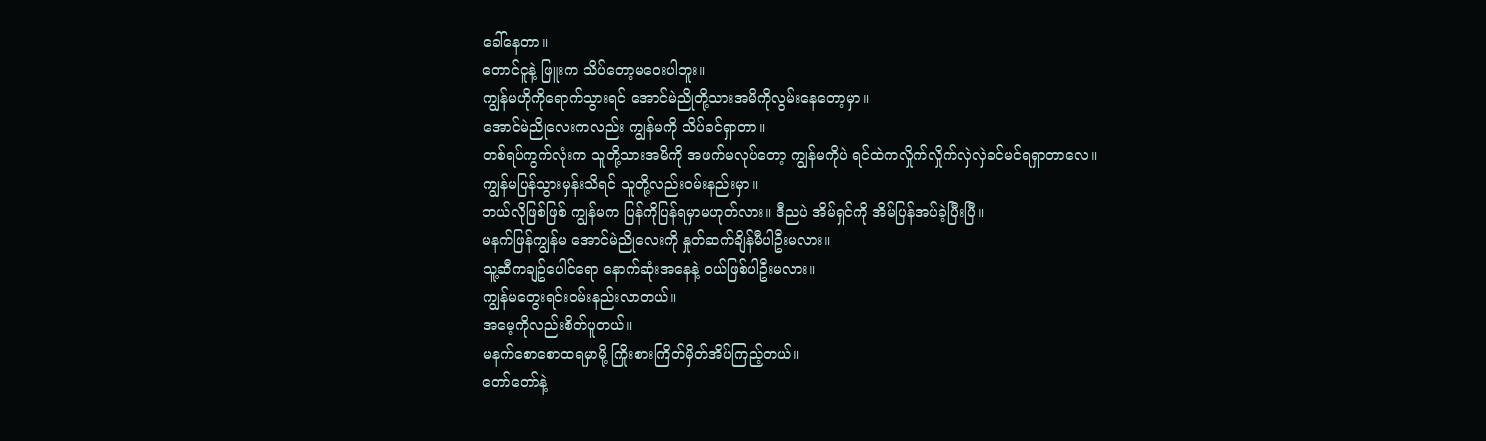ခေါ်နေတာ။
တောင်ငူနဲ့ ဖြူးက သိပ်တော့မဝေးပါဘူး။
ကျွန်မဟိုကိုရောက်သွားရင် အောင်မဲညိုတို့သားအမိကိုလွမ်းနေတော့မှာ။
အောင်မဲညိုလေးကလည်း ကျွန်မကို သိပ်ခင်ရှာတာ။
တစ်ရပ်ကွက်လုံးက သူတို့သားအမိကို အဖက်မလုပ်တော့ ကျွန်မကိုပဲ ရင်ထဲကလှိုက်လှိုက်လှဲလှဲခင်မင်ရရှာတာလေ။
ကျွန်မပြန်သွားမှန်းသိရင် သူတို့လည်းဝမ်းနည်းမှာ။
ဘယ်လိုဖြစ်ဖြစ် ကျွန်မက ပြန်ကိုပြန်ရမှာမဟုတ်လား။ ဒီညပဲ အိမ်ရှင်ကို အိမ်ပြန်အပ်ခဲ့ပြီးပြီ။
မနက်ဖြန်ကျွန်မ အောင်မဲညိုလေးကို နှုတ်ဆက်ချိန်မီပါဦးမလား။
သူ့ဆီကချဥ်ပေါင်ရော နောက်ဆုံးအနေနဲ့ ဝယ်ဖြစ်ပါဦးမလား။
ကျွန်မတွေးရင်းဝမ်းနည်းလာတယ်။
အမေ့ကိုလည်းစိတ်ပူတယ်။
မနက်စောစောထရမှာမို့ ကြိုးစားကြိတ်မှိတ်အိပ်ကြည့်တယ်။
တော်တော်နဲ့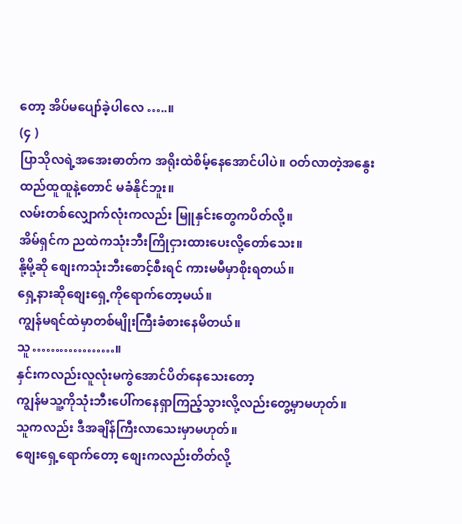တော့ အိပ်မပျော်ခဲ့ပါလေ …..။
(၄ )
ပြာသိုလရဲ့အအေးဓာတ်က အရိုးထဲစိမ့်နေအောင်ပါပဲ။ ဝတ်လာတဲ့အနွေးထည်ထူထူနဲ့တောင် မခံနိုင်ဘူး။
လမ်းတစ်လျှောက်လုံးကလည်း မြူနှင်းတွေကပိတ်လို့။
အိမ်ရှင်က ညထဲကသုံးဘီးကြိုငှားထားပေးလို့တော်သေး။
နို့မို့ဆို စျေးကသုံးဘီးစောင့်စီးရင် ကားမမီမှာစိုးရတယ်။
ရှေ့နားဆိုစျေးရှေ့ကိုရောက်တော့မယ်။
ကျွန်မရင်ထဲမှာတစ်မျိုးကြီးခံစားနေမိတယ်။
သူ………………။
နှင်းကလည်းလူလုံးမကွဲအောင်ပိတ်နေသေးတော့
ကျွန်မသူ့ကိုသုံးဘီးပေါ်ကနေရှာကြည့်သွားလို့လည်းတွေ့မှာမဟုတ်။
သူကလည်း ဒီအချိန်ကြီးလာသေးမှာမဟုတ်။
စျေးရှေ့ရောက်တော့ စျေးကလည်းတိတ်လို့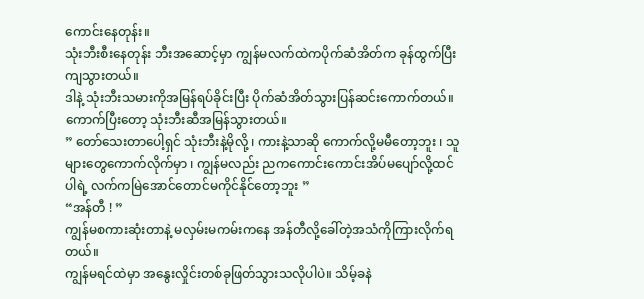ကောင်းနေတုန်း။
သုံးဘီးစီးနေတုန်း ဘီးအဆောင့်မှာ ကျွန်မလက်ထဲကပိုက်ဆံအိတ်က ခုန်ထွက်ပြီးကျသွားတယ်။
ဒါနဲ့ သုံးဘီးသမားကိုအမြန်ရပ်ခိုင်းပြီး ပိုက်ဆံအိတ်သွားပြန်ဆင်းကောက်တယ်။
ကောက်ပြီးတော့ သုံးဘီးဆီအမြန်သွားတယ်။
” တော်သေးတာပေါ့ရှင် သုံးဘီးနဲ့မိုလို့ ၊ ကားနဲ့သာဆို ကောက်လို့မမီတော့ဘူး ၊ သူများတွေကောက်လိုက်မှာ ၊ ကျွန်မလည်း ညကကောင်းကောင်းအိပ်မပျော်လို့ထင်ပါရဲ့ လက်ကမြဲအောင်တောင်မကိုင်နိုင်တော့ဘူး ”
“အန်တီ ! ”
ကျွန်မစကားဆုံးတာနဲ့ မလှမ်းမကမ်းကနေ အန်တီလို့ခေါ်တဲ့အသံကိုကြားလိုက်ရတယ်။
ကျွန်မရင်ထဲမှာ အနွေးလှိုင်းတစ်ခုဖြတ်သွားသလိုပါပဲ။ သိမ့်ခနဲ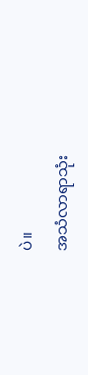ပဲ။
အသံလာရာသုံး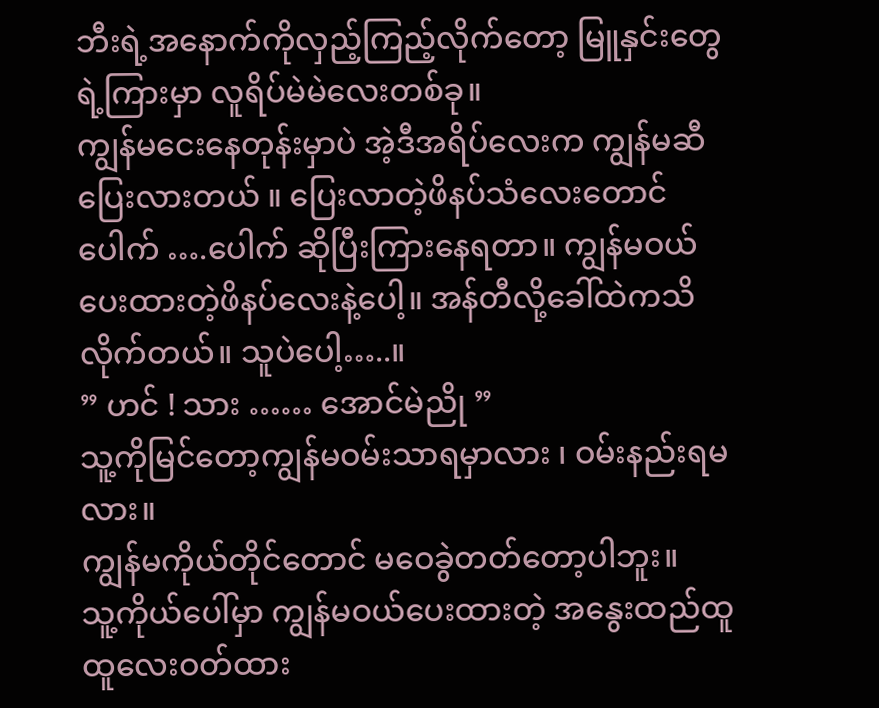ဘီးရဲ့အနောက်ကိုလှည့်ကြည့်လိုက်တော့ မြူနှင်းတွေရဲ့ကြားမှာ လူရိပ်မဲမဲလေးတစ်ခု။
ကျွန်မငေးနေတုန်းမှာပဲ အဲ့ဒီအရိပ်လေးက ကျွန်မဆီပြေးလားတယ် ။ ပြေးလာတဲ့ဖိနပ်သံလေးတောင် ပေါက် ….ပေါက် ဆိုပြီးကြားနေရတာ။ ကျွန်မဝယ်ပေးထားတဲ့ဖိနပ်လေးနဲ့ပေါ့။ အန်တီလို့ခေါ်ထဲကသိလိုက်တယ်။ သူပဲပေါ့…..။
” ဟင် ! သား …… အောင်မဲညို ”
သူ့ကိုမြင်တော့ကျွန်မဝမ်းသာရမှာလား ၊ ဝမ်းနည်းရမလား။
ကျွန်မကိုယ်တိုင်တောင် မဝေခွဲတတ်တော့ပါဘူး။
သူ့ကိုယ်ပေါ်မှာ ကျွန်မဝယ်ပေးထားတဲ့ အနွေးထည်ထူထူလေးဝတ်ထား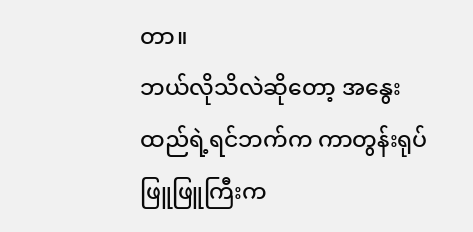တာ။
ဘယ်လိုသိလဲဆိုတော့ အနွေးထည်ရဲ့ရင်ဘက်က ကာတွန်းရုပ်ဖြူဖြူကြီးက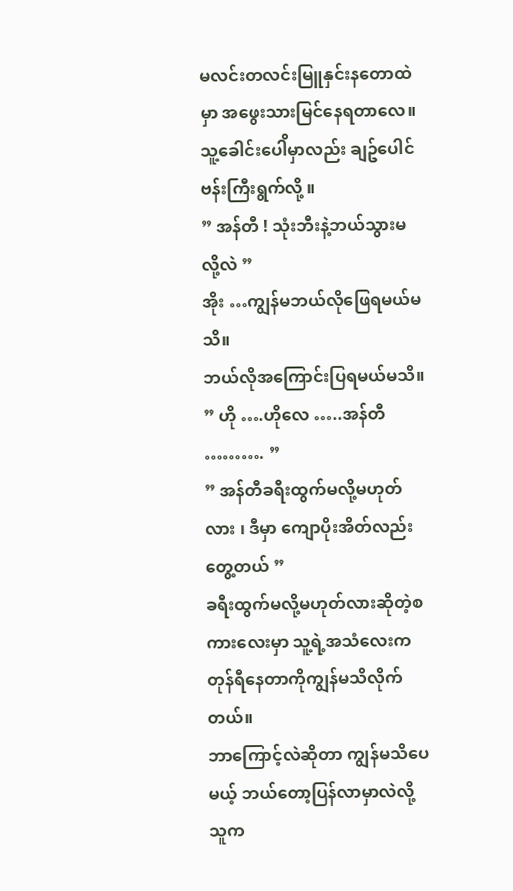မလင်းတလင်းမြူနှင်းနတောထဲမှာ အဖွေးသားမြင်နေရတာလေ။
သူ့ခေါင်းပေါိမှာလည်း ချဥ်ပေါင်ဗန်းကြီးရွက်လို့ ။
” အန်တီ ! သုံးဘီးနဲ့ဘယ်သွားမလို့လဲ ”
အိုး …ကျွန်မဘယ်လိုဖြေရမယ်မသိ။
ဘယ်လိုအကြောင်းပြရမယ်မသိ။
” ဟို ….ဟိုလေ …..အန်တီ ………. ”
” အန်တီခရီးထွက်မလို့မဟုတ်လား ၊ ဒီမှာ ကျောပိုးအိတ်လည်းတွေ့တယ် ”
ခရီးထွက်မလို့မဟုတ်လားဆိုတဲ့စကားလေးမှာ သူ့ရဲ့အသံလေးကတုန်ရီနေတာကိုကျွန်မသိလိုက်တယ်။
ဘာကြောင့်လဲဆိုတာ ကျွန်မသိပေမယ့် ဘယ်တော့ပြန်လာမှာလဲလို့သူက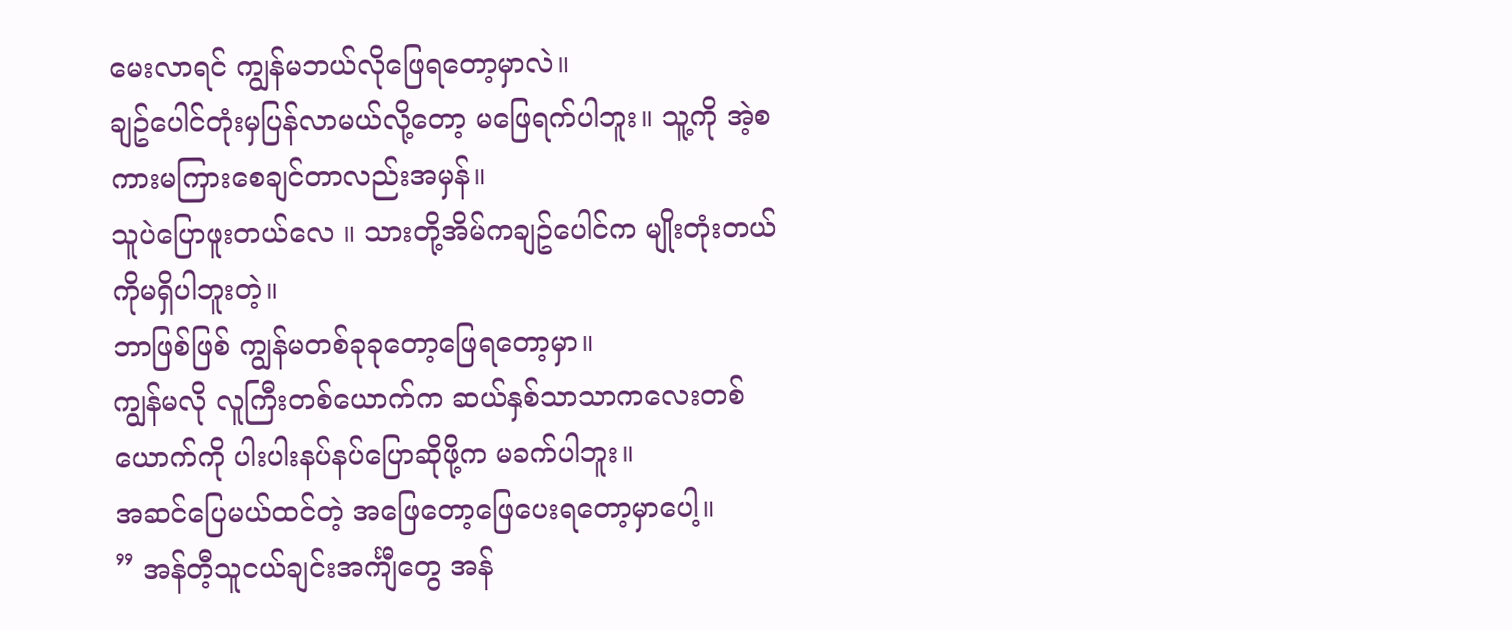မေးလာရင် ကျွန်မဘယ်လိုဖြေရတော့မှာလဲ။
ချဥ်ပေါင်တုံးမှပြန်လာမယ်လို့တော့ မဖြေရက်ပါဘူး။ သူ့ကို အဲ့စကားမကြားစေချင်တာလည်းအမှန်။
သူပဲပြောဖူးတယ်လေ ။ သားတို့အိမ်ကချဥ်ပေါင်က မျိုးတုံးတယ်ကိုမရှိပါဘူးတဲ့။
ဘာဖြစ်ဖြစ် ကျွန်မတစ်ခုခုတော့ဖြေရတော့မှာ။
ကျွန်မလို လူကြီးတစ်ယောက်က ဆယ်နှစ်သာသာကလေးတစ်ယောက်ကို ပါးပါးနပ်နပ်ပြောဆိုဖို့က မခက်ပါဘူး။
အဆင်ပြေမယ်ထင်တဲ့ အဖြေတော့ဖြေပေးရတော့မှာပေါ့။
” အန်တီ့သူငယ်ချင်းအင်္ကျီတွေ အန်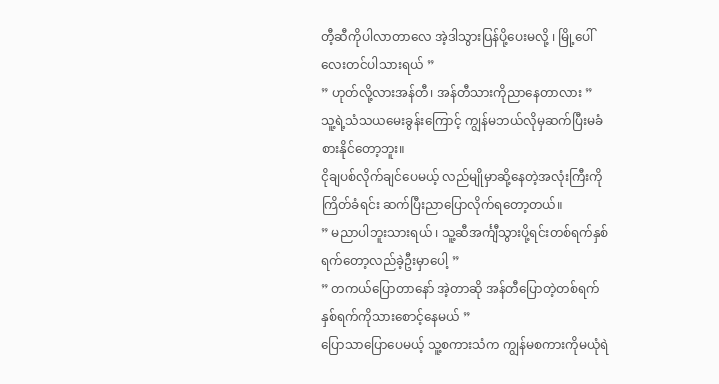တီ့ဆီကိုပါလာတာလေ အဲ့ဒါသွားပြန်ပို့ပေးမလို့ ၊ မြို့ပေါ်လေးတင်ပါသားရယ် ”
” ဟုတ်လို့လားအန်တီ၊ အန်တီသားကိုညာနေတာလား ”
သူ့ရဲ့သံသယမေးခွန်းကြောင့် ကျွန်မဘယ်လိုမှဆက်ပြီးမခံစားနိုင်တော့ဘူး။
ငိုချပစ်လိုက်ချင်ပေမယ့် လည်မျိုမှာဆို့နေတဲ့အလုံးကြီးကိုကြိတ်ခံရင်း ဆက်ပြီးညာပြောလိုက်ရတော့တယ်။
” မညာပါဘူးသားရယ် ၊ သူ့ဆီအင်္ကျီသွားပို့ရင်းတစ်ရက်နှစ်ရက်တော့လည်ခဲ့ဦးမှာပေါ့ ”
” တကယ်ပြောတာနော် အဲ့တာဆို အန်တီပြောတဲ့တစ်ရက်နှစ်ရက်ကိုသားစောင့်နေမယ် ”
ပြောသာပြောပေမယ့် သူ့စကားသံက ကျွန်မစကားကိုမယုံရဲ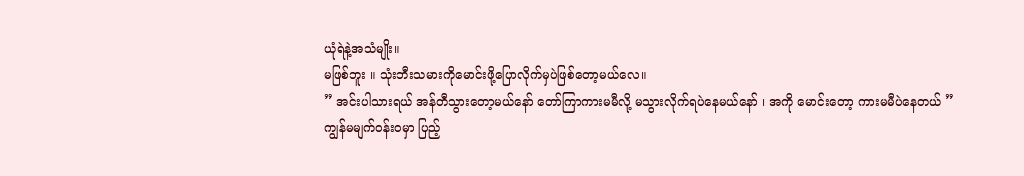ယုံရဲနဲ့အသံမျိုး။
မဖြစ်ဘူး ။ သုံးဘီးသမားကိုမောင်းဖို့ပြောလိုက်မှပဲဖြစ်တော့မယ်လေ။
” အင်းပါသားရယ် အန်တီသွားတော့မယ်နော် တော်ကြာကားမမီလို့ မသွားလိုက်ရပဲနေမယ်နော် ၊ အကို မောင်းတော့ ကားမမီပဲနေတယ် ”
ကျွန်မမျက်ဝန်းဝမှာ ပြည့်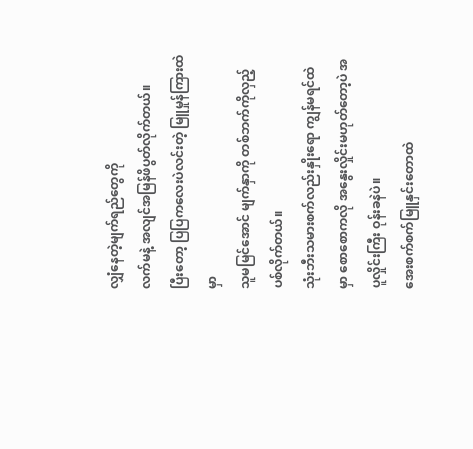လျှံနေတဲ့မျက်ရည်တွေကို
လက်မနဲ့ အလျင်အမြန်ဖိပွတ်လိုက်တယ်။
ပြီးတော့ ပြပြကလေးပဲလင်းတဲ့ မြူမှုန်ကြားထဲမှာ
သူမမြင်အောင် မျက်နှာကို တစ်ဘက်ကိုလှည့်ပစ်လိုက်တယ်။
သုံးဘီးသမားစက်လည်းနှိုးရော ကျွန်မရင်ထဲမှာ စောစောကလို အနွေးလှိုင်းမဟုတ်တော့ပဲ အပူလှိုင်းကြီး ဝုန်းခနဲပဲ။
အေးစက်စက်မြူနှင်းတောထဲ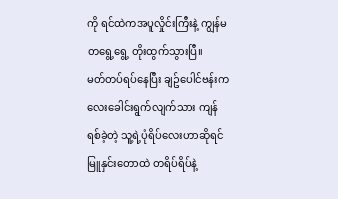ကို ရင်ထဲကအပူလှိုင်းကြီးနဲ့ ကျွန်မ တရွေ့ရွေ့ တိုးထွက်သွားပြီ။
မတ်တပ်ရပ်နေပြီး ချဥ်ပေါင်ဗန်းကလေးခေါင်းရွက်လျက်သား ကျန်ရစ်ခဲ့တဲ့ သူ့ရဲ့ပုံရိပ်လေးဟာဆိုရင် မြူနှင်းတောထဲ တရိပ်ရိပ်နဲ့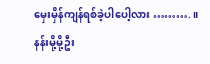မှေးမှိန်ကျန်ရစ်ခဲ့ပါပေါ့လား ……….။
နန်းမို့မို့ဦး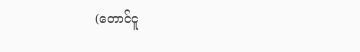(တောင်ငူ